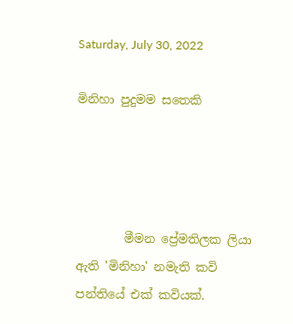Saturday, July 30, 2022

මිනිහා පුදුමම සතෙකි




        මීමන ප්‍රේමතිලක ලියා ඇති 'මිනිහා' නමැති කවි පන්තියේ එක් කවියක්.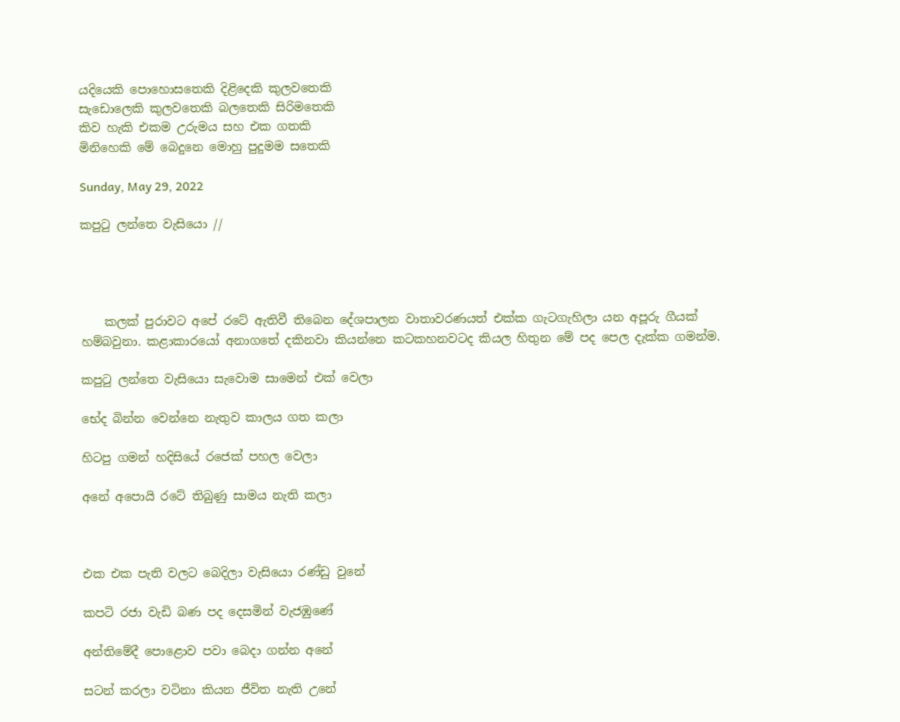යදියෙකි පොහොසතෙකි දිළිදෙකි කුලවතෙකි
සැඩොලෙකි කුලවතෙකි බලතෙකි සිරිමතෙකි
කිව හැකි එකම උරුමය සහ එක ගතකි
මිනිහෙකි මේ බෙදුනෙ මොහු පුදුමම සතෙකි

Sunday, May 29, 2022

කපුටු ලන්තෙ වැසියො //




    කලක් පුරාවට අපේ රටේ ඇතිවී තිබෙන දේශපාලන වාතාවරණයත් එක්ක ගැටගැහිලා යන අපූරු ගීයක් හම්බවුනා. කළාකාරයෝ අනාගතේ දකිනවා කියන්නෙ කටකහනවටද කියල හිතුන මේ පද පෙල දැක්ක ගමන්ම.

කපුටු ලන්තෙ වැසියො සැවොම සාමෙන් එක් වෙලා

භේද බින්න වෙන්නෙ නැතුව කාලය ගත කලා

හිටපු ගමන් හදිසියේ රජෙක් පහල වෙලා

අනේ අපොයි රටේ තිබුණු සාමය නැති කලා



එක එක පැති වලට බෙදිලා වැසියො රණ්ඩු වුනේ

කපටි රජා වැඩි බණ පද දෙසමින් වැජඹුණේ

අන්තිමේදී පොළොව පවා බෙදා ගන්න අනේ

සටන් කරලා වටිනා කියන ජීවිත නැති උනේ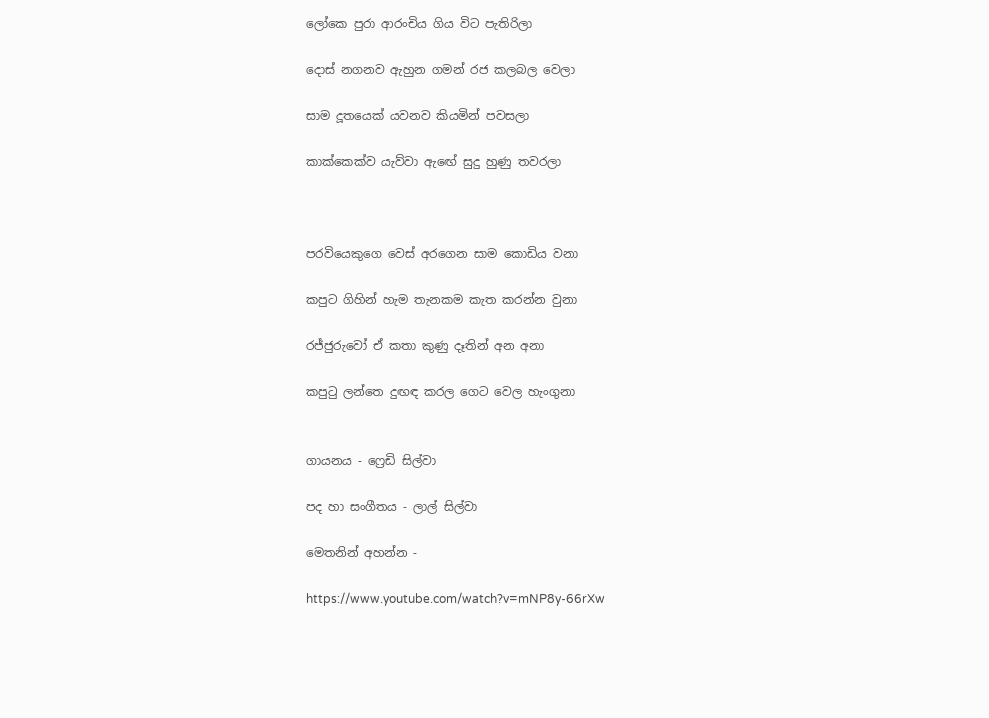ලෝකෙ පුරා ආරංචිය ගිය විට පැතිරිලා

දොස් නගනව ඇහුන ගමන් රජ කලබල වෙලා

සාම දූතයෙක් යවනව කියමින් පවසලා

කාක්කෙක්ව යැව්වා ඇඟේ සුදු හුණු තවරලා



පරවියෙකුගෙ වෙස් අරගෙන සාම කොඩිය වනා

කපුට ගිහින් හැම තැනකම කැත කරන්න වුනා

රජ්ජුරුවෝ ඒ කතා කුණු දෑතින් අන අනා

කපුටු ලන්තෙ දුඟඳ කරල ගෙට වෙල හැංගුනා


ගායනය - ෆ්‍රෙඩි සිල්වා

පද හා සංගීතය - ලාල් සිල්වා

මෙතනින් අහන්න -

https://www.youtube.com/watch?v=mNP8y-66rXw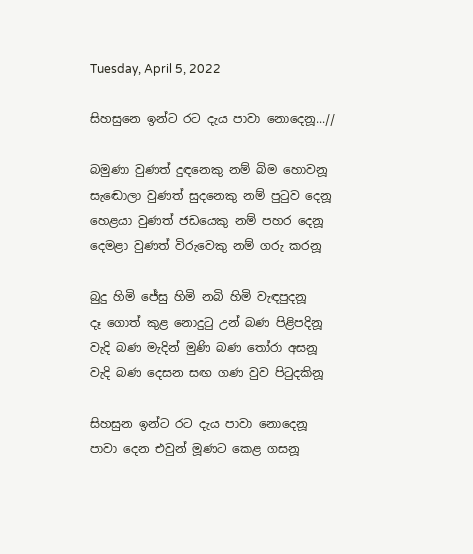Tuesday, April 5, 2022

සිහසුනෙ ඉන්ට රට දැය පාවා නොදෙනූ...//

බමුණා වුණත් දුඳනෙකු නම් බිම හොවනූ
සැ‍ඬොලා වුණත් සුදනෙකු නම් පු‍ටුව දෙනූ
හෙළයා වුණත් ජඩයෙකු නම් පහර දෙනූ
දෙමළා වුණත් විරුවෙකු නම් ගරු කරනූ

බුදු හිමි ජේසු හිමි නබි හිමි වැඳපුදනූ
දෑ ගොත් කුළ නොදු‍ටු උන් බණ පිළිපදිනූ
වැදි බණ මැදින් මුණි බණ ‍තෝරා අසනූ
වැදි බණ දෙසන සඟ ගණ වුව පි‍ටුදකිනූ

සිහසුන ඉන්ට රට දැය පාවා නොදෙනූ
පාවා දෙන එවුන් මූණට කෙළ ගසනූ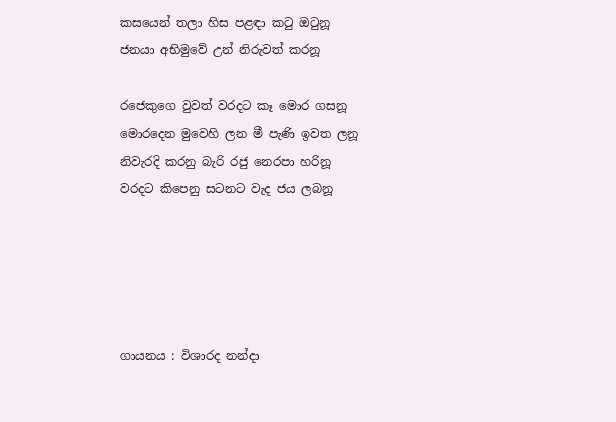කසයෙන් තලා හිස පළඳා ක‍ටු ඔ‍ටුනූ
ජනයා අභිමුවේ උන් නිරුවත් කරනූ

රජෙකුගෙ වුවත් වරදට කෑ මොර ගසනූ
මොරදෙන මුවෙහි ලන මී පැණි ඉවත ලනූ
නිවැරදි කරනු බැරි රජු නෙරපා හරිනූ
වරදට කිපෙනු සටනට වැද ජය ලබනූ





ගායනය : විශාරද නන්දා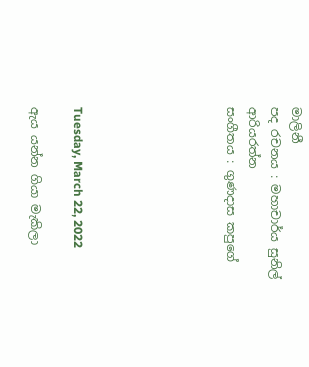මාලිනී
පද රචනය : මහාචාර්ය සුනිල් ආරියරත්න
සංගීතය : ගුණදාස කපුගේ






Tuesday, March 22, 2022

ඇය යන්න ගියා මැකිලා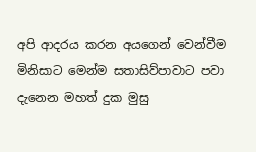අපි ආදරය කරන අයගෙන් වෙන්වීම මිනිසාට මෙන්ම සතාසිව්පාවාට පවා දැනෙන මහත් දුක මුසු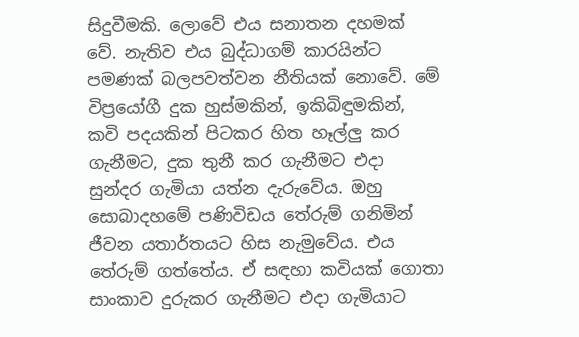සිදුවීමකි. ලොවේ එය සනාතන දහමක් වේ. නැතිව එය බුද්ධාගම් කාරයින්ට පමණක් බලපවත්වන නීතියක් නොවේ. මේ විප්‍රයෝගී දුක හුස්මකින්, ඉකිබිඳුමකින්, කවි පදයකින් පිටකර හිත හෑල්ලු කර ගැනීමට, දුක තුනී කර ගැනීමට එදා සුන්දර ගැමියා යත්න දැරුවේය. ඔහු සොබාදහමේ පණිවිඩය තේරුම් ගනිමින් ජීවන යතාර්තයට හිස නැමුවේය. එය තේරුම් ගත්තේය. ඒ සඳහා කවියක් ගොතා සාංකාව දුරුකර ගැනීමට එදා ගැමියාට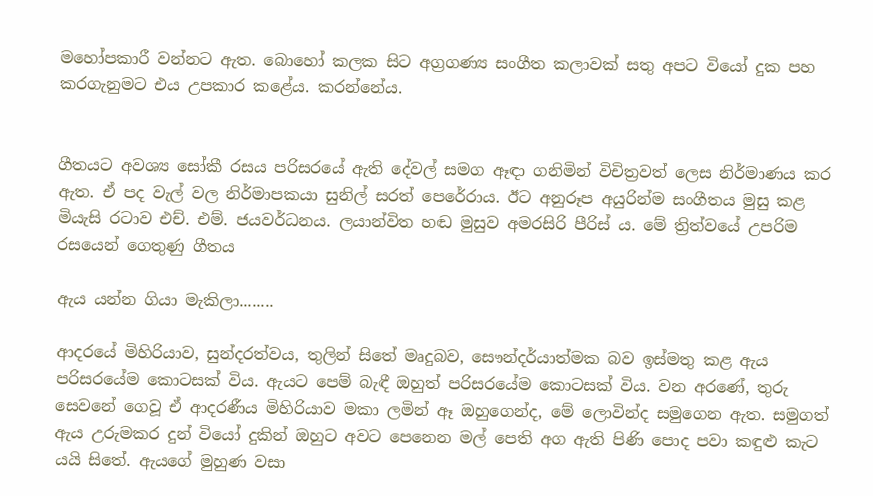මහෝපකාරී වන්නට ඇත. බොහෝ කලක සිට අග්‍රගණ්‍ය සංගීත කලාවක් සතු අපට වියෝ දුක පහ කරගැනුමට එය උපකාර කළේය. කරන්නේය.


ගීතයට අවශ්‍ය සෝකී රසය පරිසරයේ ඇති දේවල් සමග ඈඳා ගනිමින් විචිත්‍රවත් ලෙස නිර්මාණය කර ඇත. ඒ පද වැල් වල නිර්මාපකයා සුනිල් සරත් පෙරේරාය. ඊට අනුරූප අයුරින්ම සංගීතය මුසු කළ මියැසි රටාව එච්. එම්. ජයවර්ධනය. ලයාන්විත හඬ මුසුව අමරසිරි පීරිස් ය. මේ ත්‍රිත්වයේ උපරිම රසයෙන් ගෙතුණු ගීතය

ඇය යන්න ගියා මැකිලා........

ආදරයේ මිහිරියාව, සුන්දරත්වය, තුලින් සිතේ මෘදුබව, සෞන්දර්යාත්මක බව ඉස්මතු කළ ඇය පරිසරයේම කොටසක් විය. ඇයට පෙම් බැඳී ඔහුත් පරිසරයේම කොටසක් විය. වන අරණේ, තුරු සෙවනේ ගෙවූ ඒ ආදරණීය මිහිරියාව මකා ලමින් ඈ ඔහුගෙන්ද, මේ ලොවින්ද සමුගෙන ඇත. සමුගත් ඇය උරුමකර දුන් වියෝ දුකින් ඔහුට අවට පෙනෙන මල් පෙති අග ඇති පිණි පොද පවා කඳුළු කැට යයි සිතේ. ඇයගේ මුහුණ වසා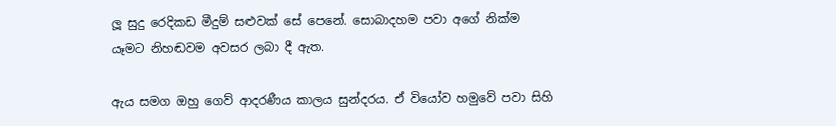ලූ සුදු රෙදිකඩ මීදුම් සළුවක් සේ පෙනේ. සොබාදහම පවා අගේ නික්ම යෑමට නිහඬවම අවසර ලබා දී ඇත.

ඇය සමග ඔහු ගෙව් ආදරණීය කාලය සුන්දරය. ඒ වියෝව හමුවේ පවා සිහි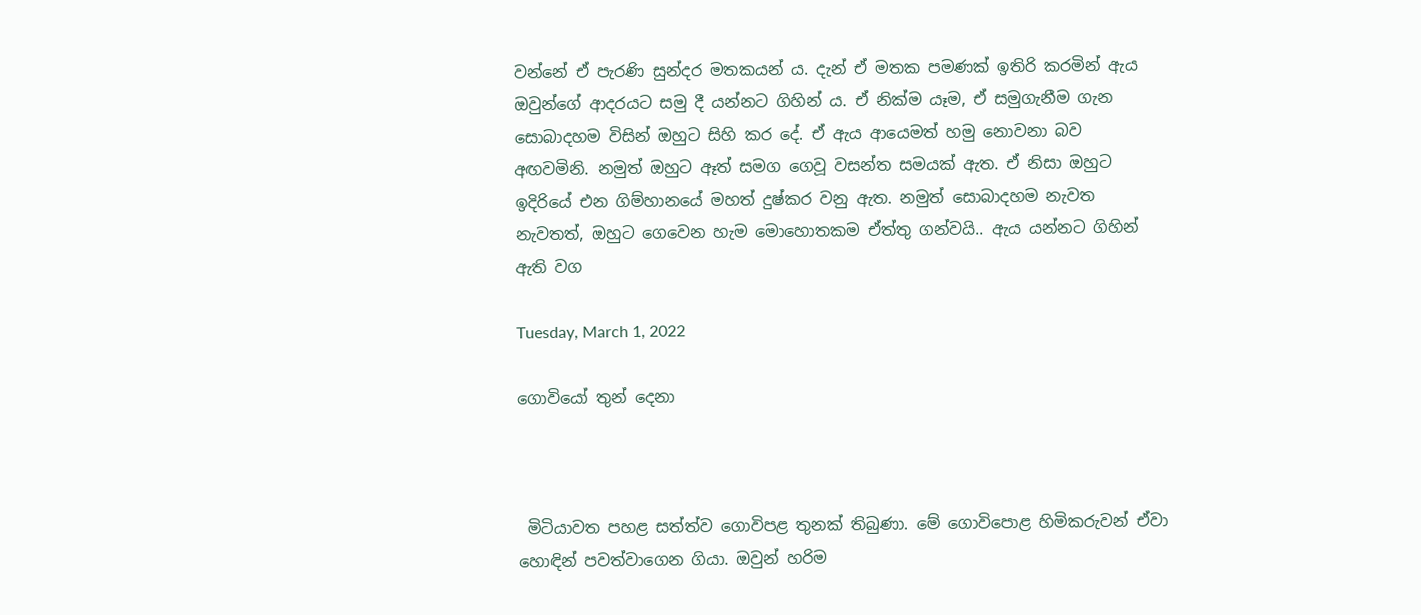වන්නේ ඒ පැරණි සුන්දර මතකයන් ය. දැන් ඒ මතක පමණක් ඉතිරි කරමින් ඇය ඔවුන්ගේ ආදරයට සමු දී යන්නට ගිහින් ය. ඒ නික්ම යෑම, ඒ සමුගැනීම ගැන සොබාදහම විසින් ඔහුට සිහි කර දේ. ඒ ඇය ආයෙමත් හමු නොවනා බව අඟවමිනි. නමුත් ඔහුට ඈත් සමග ගෙවූ වසන්ත සමයක් ඇත. ඒ නිසා ඔහුට ඉදිරියේ එන ගිම්හානයේ මහත් දුෂ්කර වනු ඇත. නමුත් සොබාදහම නැවත නැවතත්, ඔහුට ගෙවෙන හැම මොහොතකම ඒත්තු ගන්වයි.. ඇය යන්නට ගිහින් ඇති වග

Tuesday, March 1, 2022

ගොවියෝ තුන් දෙනා



 මිටියාවත පහළ සත්ත්ව ගොවිපළ තුනක් තිබුණා. මේ ගොවිපොළ හිමිකරුවන් ඒවා හොඳින් පවත්වාගෙන ගියා. ඔවුන් හරිම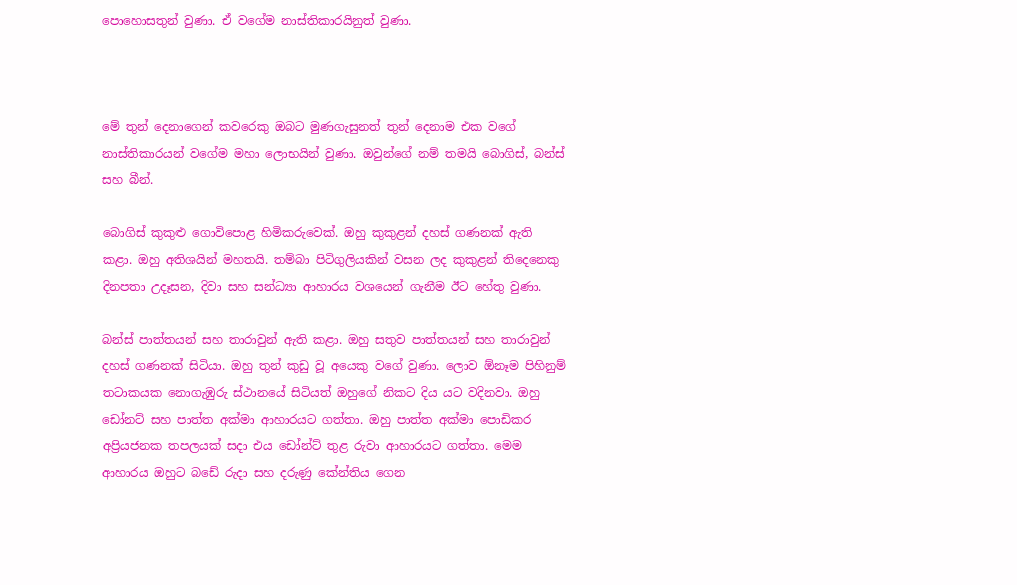පොහොසතුන් වුණා. ඒ වගේම නාස්තිකාරයිනුත් වුණා.



මේ තුන් දෙනාගෙන් කවරෙකු ඔබට මුණගැසුනත් තුන් දෙනාම එක වගේ නාස්තිකාරයන් වගේම මහා ලොභයින් වුණා. ඔවුන්ගේ නම් තමයි බොගිස්, බන්ස් සහ බීන්.

බොගිස් කුකුළු ගොවිපොළ හිමිකරුවෙක්. ඔහු කුකුළන් දහස් ගණනක් ඇති කළා. ඔහු අතිශයින් මහතයි. තම්බා පිටිගුලියකින් වසන ලද කුකුළන් තිදෙනෙකු දිනපතා උදෑසන, දිවා සහ සන්ධ්‍යා ආහාරය වශයෙන් ගැනීම ඊට හේතු වුණා.

බන්ස් පාත්තයන් සහ තාරාවුන් ඇති කළා. ඔහු සතුව පාත්තයන් සහ තාරාවුන් දහස් ගණනක් සිටියා. ඔහු තුන් කුඩු වූ අයෙකු වගේ වුණා. ලොව ඕනෑම පිහිනුම් තටාකයක නොගැඹුරු ස්ථානයේ සිටියත් ඔහුගේ නිකට දිය යට වදිනවා. ඔහු ඩෝනට් සහ පාත්ත අක්මා ආහාරයට ගත්තා. ඔහු පාත්ත අක්මා පොඩිකර අප්‍රියජනක තපලයක් සදා එය ඩෝන්ට් තුළ රුවා ආහාරයට ගත්තා. මෙම ආහාරය ඔහුට බඩේ රුදා සහ දරුණු කේන්තිය ගෙන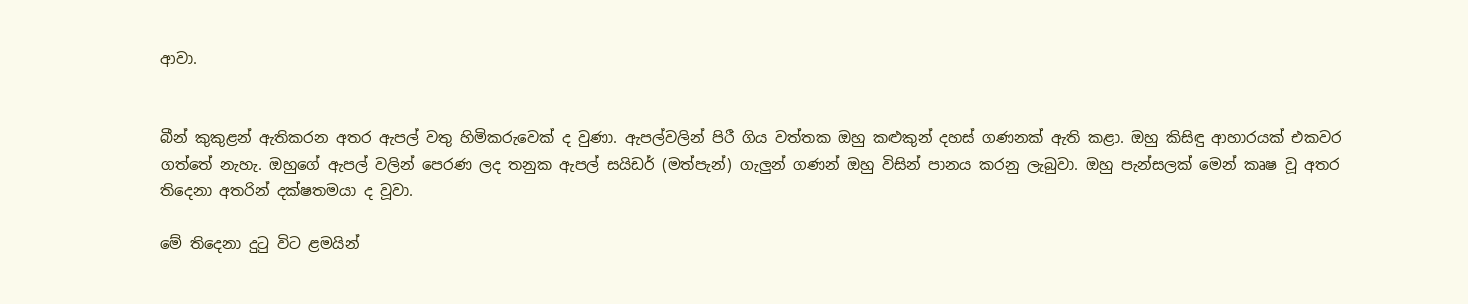ආවා.


බීන් කුකුළන් ඇතිකරන අතර ඇපල් වතු හිමිකරුවෙක් ද වුණා. ඇපල්වලින් පිරී ගිය වත්තක ඔහු කළුකුන් දහස් ගණනක් ඇති කළා. ඔහු කිසිඳු ආහාරයක් එකවර ගත්තේ නැහැ. ඔහුගේ ඇපල් වලින් පෙරණ ලද තනුක ඇපල් සයිඩර් (මත්පැන්) ගැලුන් ගණන් ඔහු විසින් පානය කරනු ලැබුවා. ඔහු පැන්සලක් මෙන් කෘෂ වූ අතර තිදෙනා අතරින් දක්ෂතමයා ද වූවා.

මේ තිදෙනා දුටු විට ළමයින්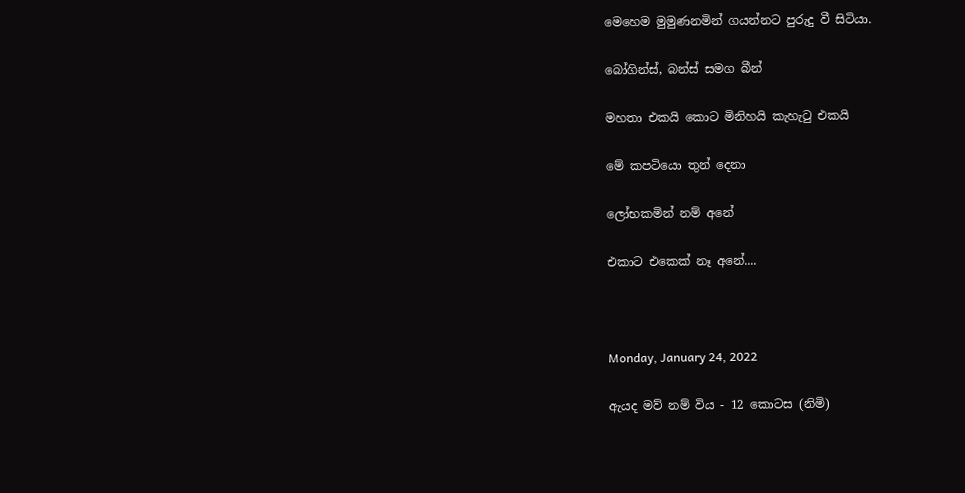මෙහෙම මුමුණනමින් ගයන්නට පුරුදු වී සිටියා.

බෝගින්ස්, බන්ස් සමග බීන්

මහතා එකයි කොට මිනිහයි කැහැටු එකයි

මේ කපටියො තුන් දෙනා

ලෝභකමින් නම් අනේ

එකාට එකෙක් නෑ අනේ....



Monday, January 24, 2022

ඇයද මව් නම් විය - 12 කොටස (නිමි)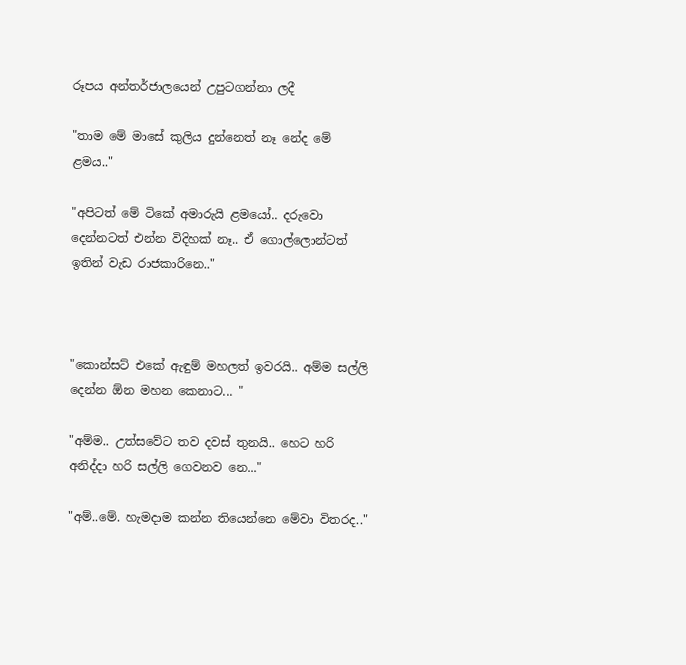රූපය අන්තර්ජාලයෙන් උපුටගන්නා ලදී

"තාම මේ මාසේ කුලිය දුන්නෙත් නෑ නේද මේ ළමය.."

"අපිටත් මේ ටිකේ අමාරුයි ළමයෝ.. දරුවො දෙන්නටත් එන්න විදිහක් නෑ.. ඒ ගොල්ලොන්ටත් ඉතින් වැඩ රාජකාරිනෙ.."



"කොන්සට් එකේ ඇඳුම් මහලත් ඉවරයි.. අම්ම සල්ලි දෙන්න ඕන මහන කෙනාට... "

"අම්ම.. උත්සවේට තව දවස් තුනයි.. හෙට හරි අනිද්දා හරි සල්ලි ගෙවනව නෙ..."

"අම්..මේ. හැමදාම කන්න තියෙන්නෙ මේවා විතරද.."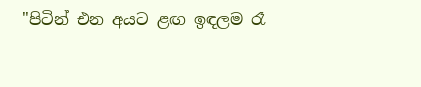"පිටින් එන අයට ළඟ ඉඳලම රෑ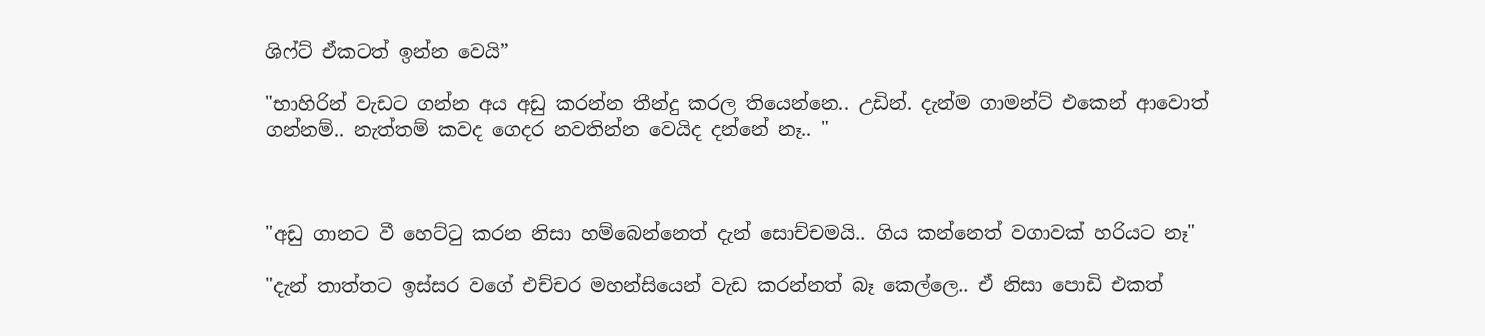ශිෆ්ට් ඒකටත් ඉන්න වෙයි”

"භාහිරින් වැඩට ගන්න අය අඩු කරන්න තීන්දු කරල තියෙන්නෙ.. උඩින්. දැන්ම ගාමන්ට් එකෙන් ආවොත් ගන්නම්.. නැත්තම් කවද ගෙදර නවතින්න වෙයිද දන්නේ නෑ.. "



"අඩු ගානට වී හෙට්ටු කරන නිසා හම්බෙන්නෙත් දැන් සොච්චමයි.. ගිය කන්නෙත් වගාවක් හරියට නෑ"

"දැන් තාත්තට ඉස්සර වගේ එච්චර මහන්සියෙන් වැඩ කරන්නත් බෑ කෙල්ලෙ.. ඒ නිසා පොඩි එකත්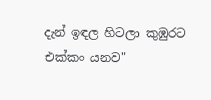දැන් ඉඳල හිටලා කුඹුරට එක්කං යනව"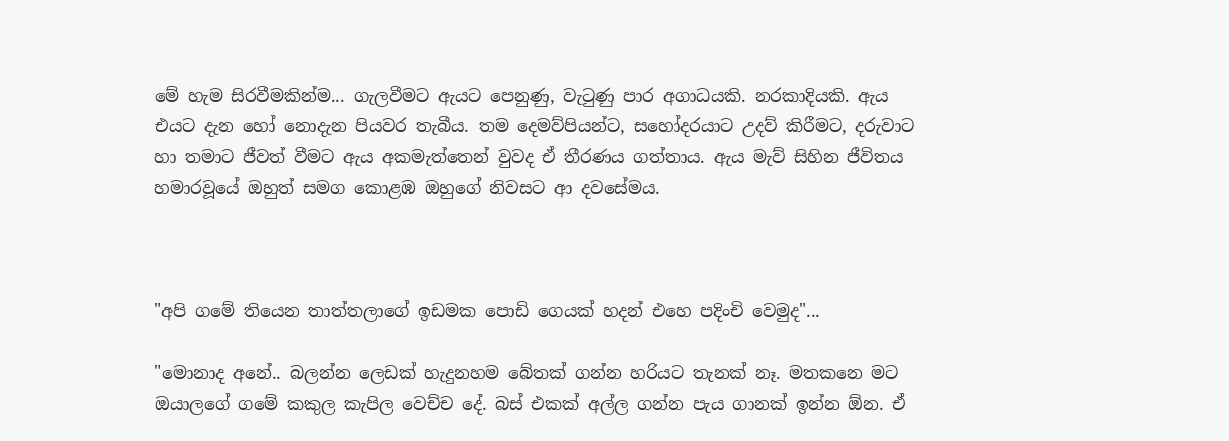මේ හැම සිරවීමකින්ම... ගැලවීමට ඇයට පෙනුණු, වැටුණු පාර අගාධයකි. නරකාදියකි. ඇය එයට දැන හෝ නොදැන පියවර තැබීය. තම දෙමව්පියන්ට, සහෝදරයාට උදව් කිරීමට, දරුවාට හා තමාට ජීවත් වීමට ඇය අකමැත්තෙන් වුවද ඒ තීරණය ගත්තාය. ඇය මැව් සිහින ජීවිතය හමාරවූයේ ඔහුත් සමග කොළඹ ඔහුගේ නිවසට ආ දවසේමය.



"අපි ගමේ තියෙන තාත්තලාගේ ඉඩමක පොඩි ගෙයක් හදන් එහෙ පදිංචි වෙමුද"...

"මොනාද අනේ.. බලන්න ලෙඩක් හැදුනහම බේතක් ගන්න හරියට තැනක් නෑ. මතකනෙ මට ඔයාලගේ ගමේ කකුල කැපිල වෙච්ච දේ. බස් එකක් අල්ල ගන්න පැය ගානක් ඉන්න ඕන. ඒ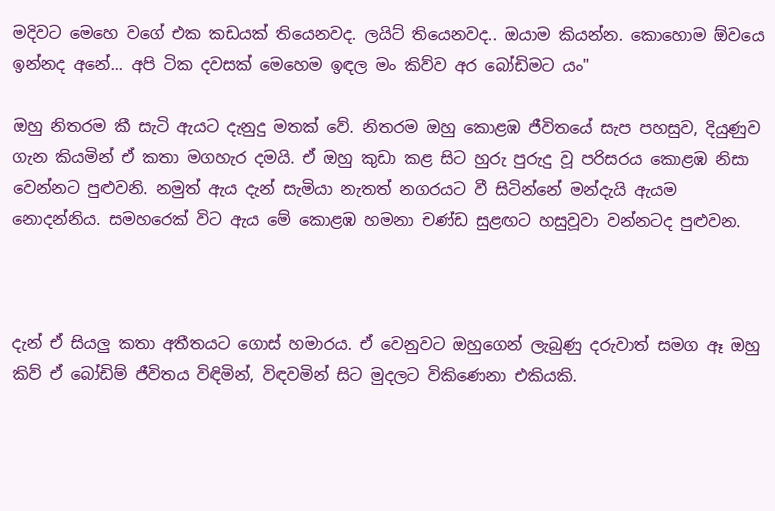මදිවට මෙහෙ වගේ එක කඩයක් තියෙනවද. ලයිට් තියෙනවද.. ඔයාම කියන්න. කොහොම ඕවයෙ ඉන්නද අනේ... අපි ටික දවසක් මෙහෙම ඉඳල මං කිව්ව අර බෝඩිමට යං"

ඔහු නිතරම කී සැටි ඇයට දැනුදු මතක් වේ. නිතරම ඔහු කොළඹ ජීවිතයේ සැප පහසුව, දියුණුව ගැන කියමින් ඒ කතා මගහැර දමයි. ඒ ඔහු කුඩා කළ සිට හුරු පුරුදු වූ පරිසරය කොළඹ නිසා වෙන්නට පුළුවනි. නමුත් ඇය දැන් සැමියා නැතත් නගරයට වී සිටින්නේ මන්දැයි ඇයම නොදන්නිය. සමහරෙක් විට ඇය මේ කොළඹ හමනා චණ්ඩ සුළඟට හසුවූවා වන්නටද පුළුවන.



දැන් ඒ සියලු කතා අතීතයට ගොස් හමාරය. ඒ වෙනුවට ඔහුගෙන් ලැබුණු දරුවාත් සමග ඈ ඔහු කිව් ඒ බෝඩිම් ජීවිතය විඳිමින්, විඳවමින් සිට මුදලට විකිණෙනා එකියකි.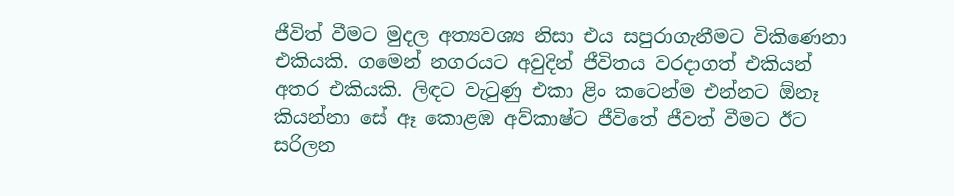ජීවිත් වීමට මුදල අත්‍යවශ්‍ය නිසා එය සපුරාගැනීමට විකිණෙනා එකියකි. ගමෙන් නගරයට අවුදින් ජීවිතය වරදාගත් එකියන් අතර එකියකි. ලිඳට වැටුණු එකා ළිං කටෙන්ම එන්නට ඕනෑ කියන්නා සේ ඈ කොළඹ අව්කාෂ්ට ජීවිතේ ජීවත් වීමට ඊට සරිලන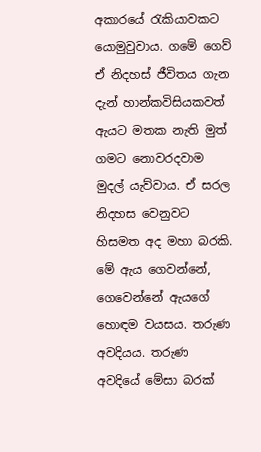අකාරයේ රැකියාවකට යොමුවුවාය. ගමේ ගෙව් ඒ නිදහස් ජීවිතය ගැන දැන් හාන්කවිසියකවත් ඇයට මතක නැති මුත් ගමට නොවරදවාම මුදල් යැව්වාය. ඒ සරල නිදහස වෙනුවට හිසමත අද මහා බරකි. මේ ඇය ගෙවන්නේ, ගෙවෙන්නේ ඇයගේ හොඳම වයසය. තරුණ අවදියය. තරුණ අවදියේ මේසා බරක්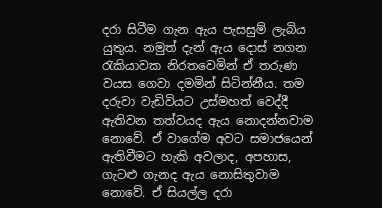දරා සිටීම ගැන ඇය පැසසුම් ලැබිය යුතුය. නමුත් දැන් ඇය දොස් නගන රැකියාවක නිරතවෙමින් ඒ තරුණ වයස ගෙවා දමමින් සිටින්නීය. තම දරුවා වැඩිවියට උස්මහත් වෙද්දී ඇතිවන තත්වයද ඇය නොදන්නවාම නොවේ. ඒ වාගේම අවට සමාජයෙන් ඇතිවීමට හැකි අවලාද, අපහාස, ගැටළු ගැනද ඇය නොසිතුවාම නොවේ. ඒ සියල්ල දරා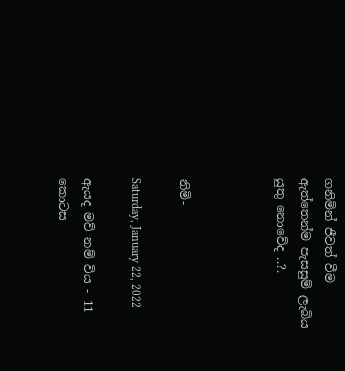ගනිමින් ජීවත් වීම ඇත්තෙන්ම පැසසුම් ලැබිය යුතු නොවේද ..?.



නිමි-

Saturday, January 22, 2022

ඇයද මව් නම් විය - 11 කොටස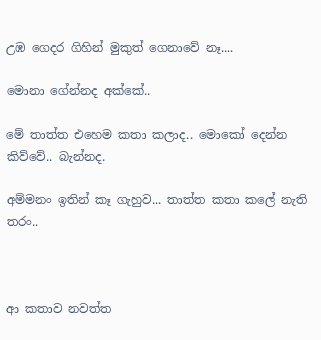උඹ ගෙදර ගිහින් මුකුත් ගෙනාවේ නෑ....

මොනා ගේන්නද අක්කේ..

මේ තාත්ත එහෙම කතා කලාද.. මොකෝ දෙන්න කිව්වේ.. බැන්නද.

අම්මනං ඉතින් කෑ ගැහුව... තාත්ත කතා කලේ නැති තරං..



ආ කතාව නවත්ත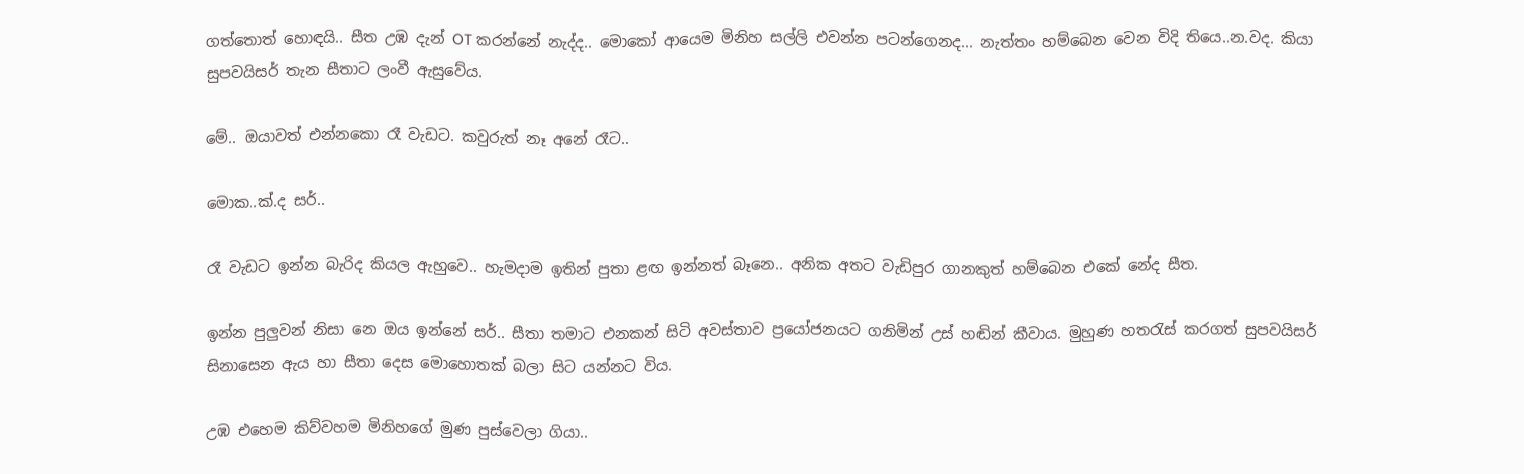ගත්තොත් හොඳයි.. සීත උඹ දැන් OT කරන්නේ නැද්ද.. මොකෝ ආයෙම මිනිහ සල්ලි එවන්න පටන්ගෙනද... නැත්තං හම්බෙන වෙන විදි තියෙ..න.වද. කියා සුපවයිසර් තැන සීතාට ලංවී ඇසුවේය.

මේ.. ඔයාවත් එන්නකො රෑ වැඩට. කවුරුත් නෑ අනේ රෑට..

මොක..ක්.ද සර්..

රෑ වැඩට ඉන්න බැරිද කියල ඇහුවෙ.. හැමදාම ඉතින් පුතා ළඟ ඉන්නත් බෑනෙ.. අනික අතට වැඩිපුර ගානකුත් හම්බෙන එකේ නේද සීත.

ඉන්න පුලුවන් නිසා නෙ ඔය ඉන්නේ සර්.. සීතා තමාට එනකන් සිටි අවස්තාව ප්‍රයෝජනයට ගනිමින් උස් හඬින් කීවාය. මුහුණ හතරැස් කරගත් සුපවයිසර් සිනාසෙන ඇය හා සීතා දෙස මොහොතක් බලා සිට යන්නට විය.

උඹ එහෙම කිව්වහම මිනිහගේ මුණ පුස්වෙලා ගියා..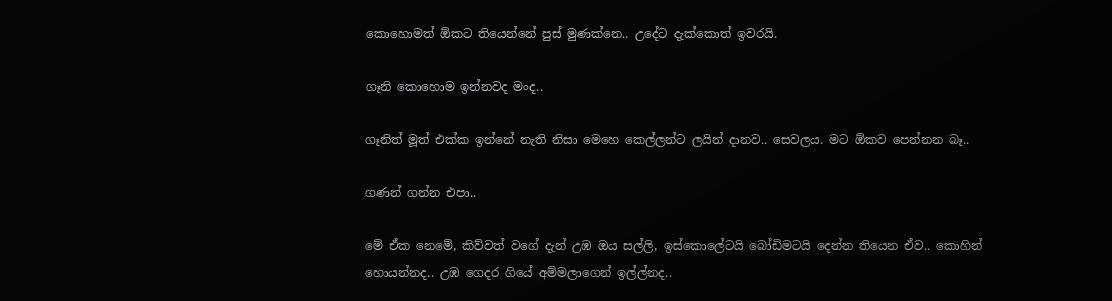කොහොමත් ඕකට තියෙන්නේ පුස් මුණක්නෙ.. උදේට දැක්කොත් ඉවරයි.

ගෑනි කොහොම ඉන්නවද මංද..

ගෑනිත් මූත් එක්ක ඉන්නේ නැති නිසා මෙහෙ කෙල්ලන්ට ලයින් දානව.. සෙවලය. මට ඕකව පෙන්නන බෑ..

ගණන් ගන්න එපා..

මේ ඒක නෙමේ, කිව්වත් වගේ දැන් උඹ ඔය සල්ලි, ඉස්කොලේටයි බෝඩිමටයි දෙන්න තියෙන ඒව.. කොහින් හොයන්නද.. උඹ ගෙදර ගියේ අම්මලාගෙන් ඉල්ල්නද..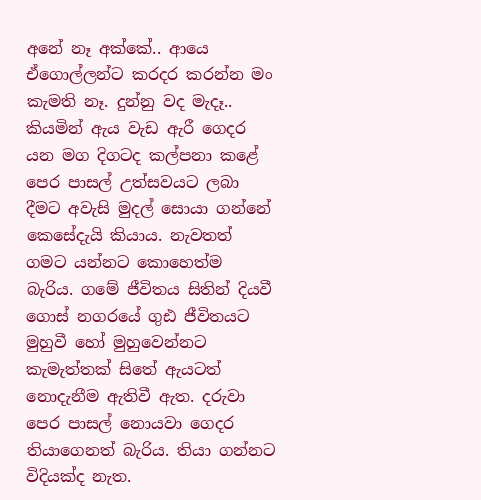අනේ නෑ අක්කේ.. ආයෙ ඒගොල්ලන්ට කරදර කරන්න මං කැමති නෑ. දුන්නු වද මැදෑ.. කියමින් ඇය වැඩ ඇරී ගෙදර යන මග දිගටද කල්පනා කළේ පෙර පාසල් උත්සවයට ලබා දීමට අවැසි මුදල් සොයා ගන්නේ කෙසේදැයි කියාය. නැවතත් ගමට යන්නට කොහෙත්ම බැරිය. ගමේ ජීවිතය සිතින් දියවී ගොස් නගරයේ ගුඪ ජීවිතයට මුහුවී හෝ මුහුවෙන්නට කැමැත්තක් සිතේ ඇයටත් නොදැනීම ඇතිවී ඇත. දරුවා පෙර පාසල් නොයවා ගෙදර තියාගෙනත් බැරිය. තියා ගන්නට විදියක්ද නැත.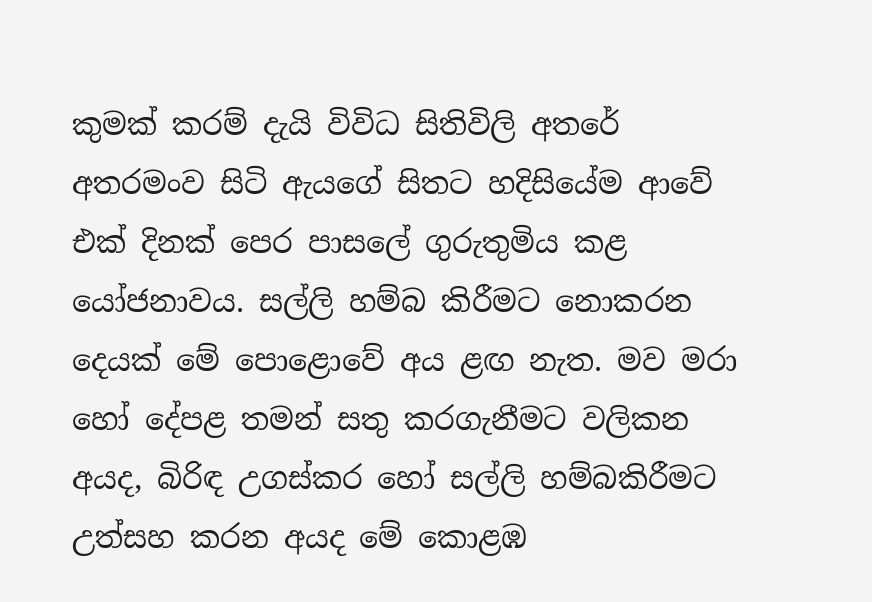කුමක් කරම් දැයි විවිධ සිතිවිලි අතරේ අතරමංව සිටි ඇයගේ සිතට හදිසියේම ආවේ එක් දිනක් පෙර පාසලේ ගුරුතුමිය කළ යෝජනාවය. සල්ලි හම්බ කිරීමට නොකරන දෙයක් මේ පොළොවේ අය ළඟ නැත. මව මරා හෝ දේපළ තමන් සතු කරගැනීමට වලිකන අයද, බිරිඳ උගස්කර හෝ සල්ලි හම්බකිරීමට උත්සහ කරන අයද මේ කොළඹ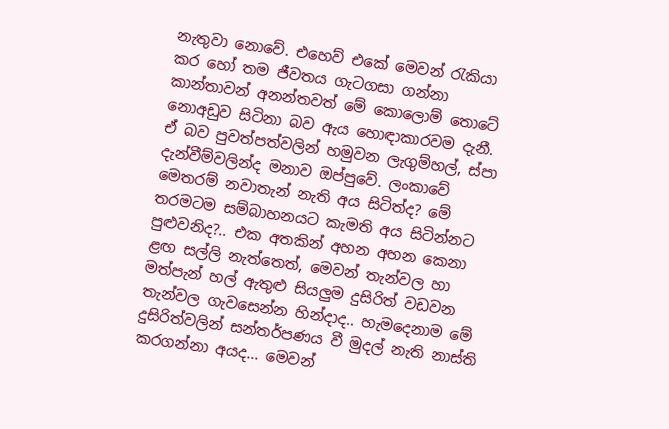නැතුවා නොවේ. එහෙව් එකේ මෙවන් රැකියා කර හෝ තම ජීවතය ගැටගසා ගන්නා කාන්තාවන් අනන්තවත් මේ කොලොම් තොටේ නොඅඩුව සිටිනා බව ඇය හොඳාකාරවම දැනී. ඒ බව පුවත්පත්වලින් හමුවන ලැගුම්හල්, ස්පා දැන්වීම්වලින්ද මනාව ඔප්පුවේ. ලංකාවේ මෙතරම් නවාතැන් නැති අය සිටිත්ද? මේ තරමටම සම්බාහනයට කැමති අය සිටින්නට පුළුවනිද?.. එක අතකින් අහන අහන කෙනා ළඟ සල්ලි නැත්තෙත්, මෙවන් තැන්වල හා මත්පැන් හල් ඇතුළු සියලුම දුසිරිත් වඩවන තැන්වල ගැවසෙන්න හින්දාද.. හැමදෙනාම මේ දුසිරිත්වලින් සන්තර්පණය වී මුදල් නැති නාස්ති කරගන්නා අයද... මෙවන්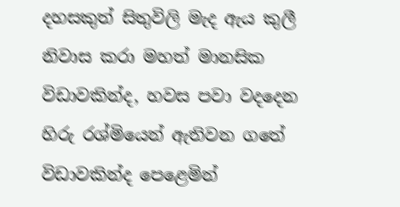දහසකුත් සිතුවිලි මැද ඇය කුලී නිවාස කරා මහත් මානසික විඩාවකින්ද, හවස පවා වදදෙන හිරු රශ්මියෙන් ඇතිවන ගතේ විඩාවකින්ද පෙළෙමින්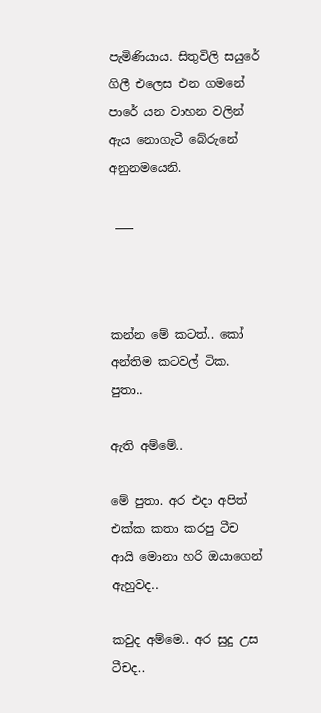පැමිණියාය. සිතුවිලි සයුරේ ගිලී එලෙස එන ගමනේ පාරේ යන වාහන වලින් ඇය නොගැටී බේරුනේ අනුනමයෙනි.

 ___



කන්න මේ කටත්.. කෝ අන්තිම කටවල් ටික. පුතා..

ඇති අම්මේ..

මේ පුතා. අර එදා අපිත් එක්ක කතා කරපු ටීච ආයි මොනා හරි ඔයාගෙන් ඇහුවද..

කවුද අම්මෙ.. අර සුදු උස ටීචද..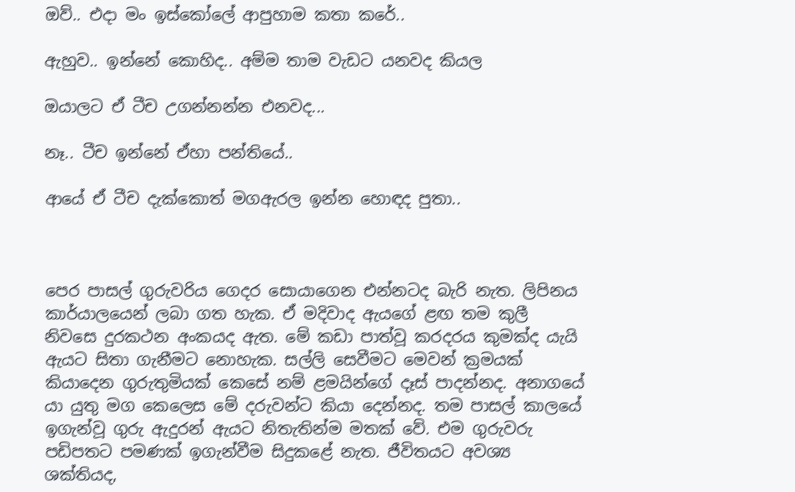ඔව්.. එදා මං ඉස්කෝලේ ආපුහාම කතා කරේ..

ඇහුව.. ඉන්නේ කොහිද.. අම්ම තාම වැඩට යනවද කියල

ඔයාලට ඒ ටීච උගන්නන්න එනවද...

නෑ.. ටීච ඉන්නේ ඒහා පන්තියේ..

ආයේ ඒ ටීච දැක්කොත් මගඇරල ඉන්න හොඳද පුතා..



පෙර පාසල් ගුරුවරිය ගෙදර සොයාගෙන එන්නටද බැරි නැත. ලිපිනය කාර්යාලයෙන් ලබා ගත හැක. ඒ මදිවාද ඇයගේ ළඟ තම කුලී නිවසෙ දුරකථන අංකයද ඇත. මේ කඩා පාත්වූ කරදරය කුමක්ද යැයි ඇයට සිතා ගැනීමට නොහැක. සල්ලි සෙවීමට මෙවන් ක්‍රමයක් කියාදෙන ගුරුතුමියක් කෙසේ නම් ළමයින්ගේ දෑස් පාදන්නද. අනාගයේ යා යුතු මග කෙලෙස මේ දරුවන්ට කියා දෙන්නද. තම පාසල් කාලයේ ඉගැන්වූ ගුරු ඇදුරන් ඇයට නිතැතින්ම මතක් වේ. එම ගුරුවරු පඩිපතට පමණක් ඉගැන්වීම සිදුකළේ නැත. ජීවිතයට අවශ්‍ය ශක්තියද,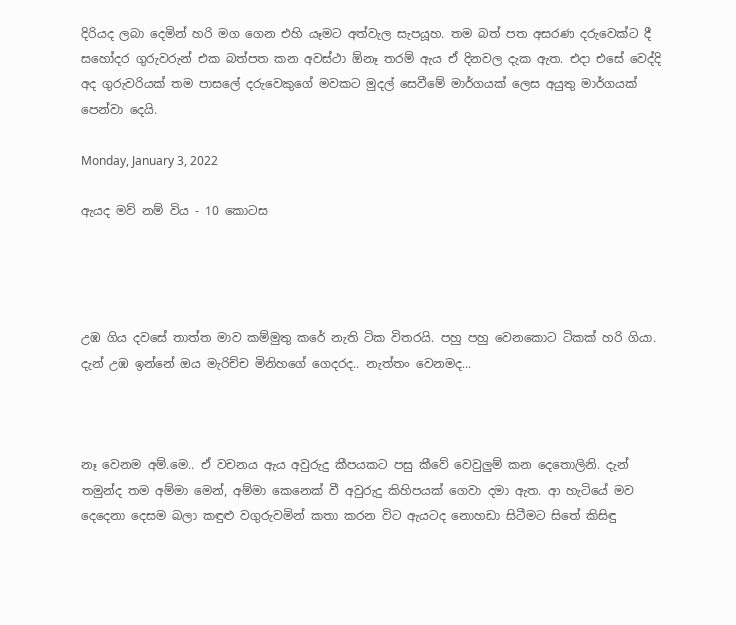දිරියද ලබා දෙමින් හරි මග ගෙන එහි යෑමට අත්වැල සැපයූහ. තම බත් පත අසරණ දරුවෙක්ට දී සහෝදර ගුරුවරුන් එක බත්පත කන අවස්ථා ඕනෑ තරම් ඇය ඒ දිනවල දැක ඇත. එදා එසේ වෙද්දි අද ගුරුවරියක් තම පාසලේ දරුවෙකුගේ මවකට මුදල් සෙවීමේ මාර්ගයක් ලෙස අයුතු මාර්ගයක් පෙන්වා දෙයි.

Monday, January 3, 2022

ඇයද මව් නම් විය - 10 කොටස




උඹ ගිය දවසේ තාත්ත මාව කම්මුතු කරේ නැති ටික විතරයි. පහු පහු වෙනකොට ටිකක් හරි ගියා. දැන් උඹ ඉන්නේ ඔය මැරිච්ච මිනිහගේ ගෙදරද.. නැත්තං වෙනමද...



නෑ වෙනම අම්.මෙ.. ඒ වචනය ඇය අවුරුදු කීපයකට පසු කීවේ වෙවුලුම් කන දෙතොලිනි. දැන් තමුන්ද තම අම්මා මෙන්, අම්මා කෙනෙක් වී අවුරුදු කිහිපයක් ගෙවා දමා ඇත. ආ හැටියේ මව දෙදෙනා දෙසම බලා කඳුළු වගුරුවමින් කතා කරන විට ඇයටද නොහඩා සිටීමට සිතේ කිසිඳු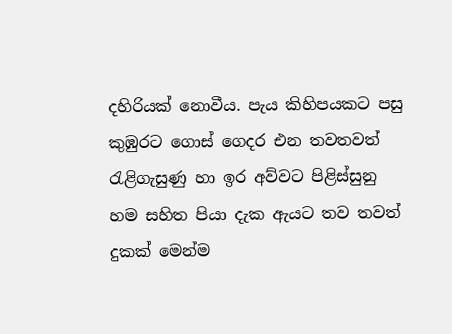දහිරියක් නොවීය. පැය කිහිපයකට පසු කුඹුරට ගොස් ගෙදර එන තවතවත් රැළිගැසුණු හා ඉර අව්වට පිළිස්සුනු හම සහිත පියා දැක ඇයට තව තවත් දුකක් මෙන්ම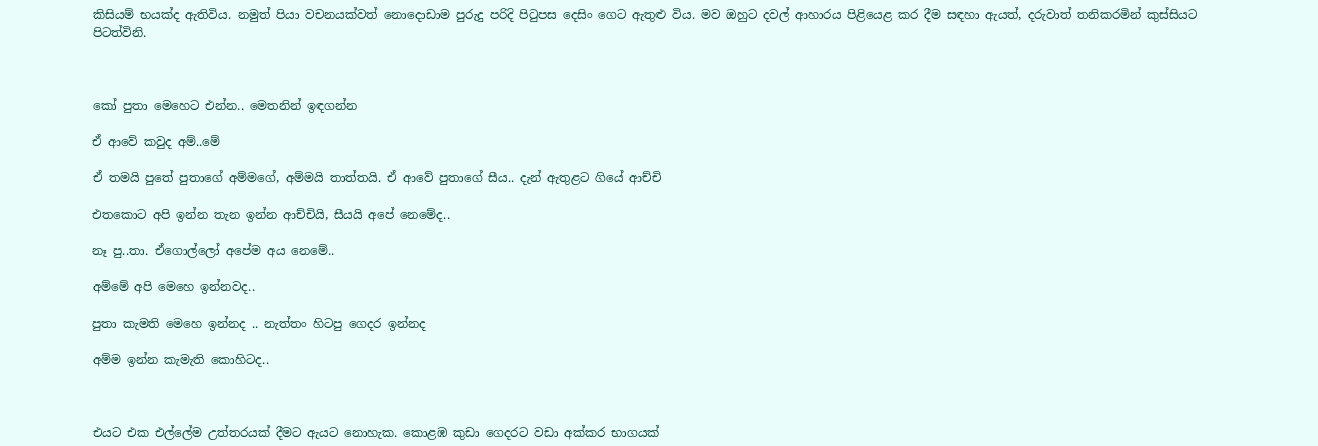කිසියම් භයක්ද ඇතිවිය. නමුත් පියා වචනයක්වත් නොදොඩාම පුරුදු පරිදි පිටුපස දෙසිං ගෙට ඇතුළු විය. මව ඔහුට දවල් ආහාරය පිළියෙළ කර දීම සඳහා ඇයත්, දරුවාත් තනිකරමින් කුස්සියට පිටත්විනි.



කෝ පුතා මෙහෙට එන්න.. මෙතනින් ඉඳගන්න

ඒ ආවේ කවුද අම්..මේ

ඒ තමයි පුතේ පුතාගේ අම්මගේ, අම්මයි තාත්තයි. ඒ ආවේ පුතාගේ සීය.. දැන් ඇතුළට ගියේ ආච්චි

එතකොට අපි ඉන්න තැන ඉන්න ආච්චියි, සීයයි අපේ නෙමේද..

නෑ පු..තා. ඒගොල්ලෝ අපේම අය නෙමේ..

අම්මේ අපි මෙහෙ ඉන්නවද..

පුතා කැමති මෙහෙ ඉන්නද .. නැත්තං හිටපු ගෙදර ඉන්නද

අම්ම ඉන්න කැමැති කොහිටද..



එයට එක එල්ලේම උත්තරයක් දීමට ඇයට නොහැක. කොළඹ කුඩා ගෙදරට වඩා අක්කර භාගයක්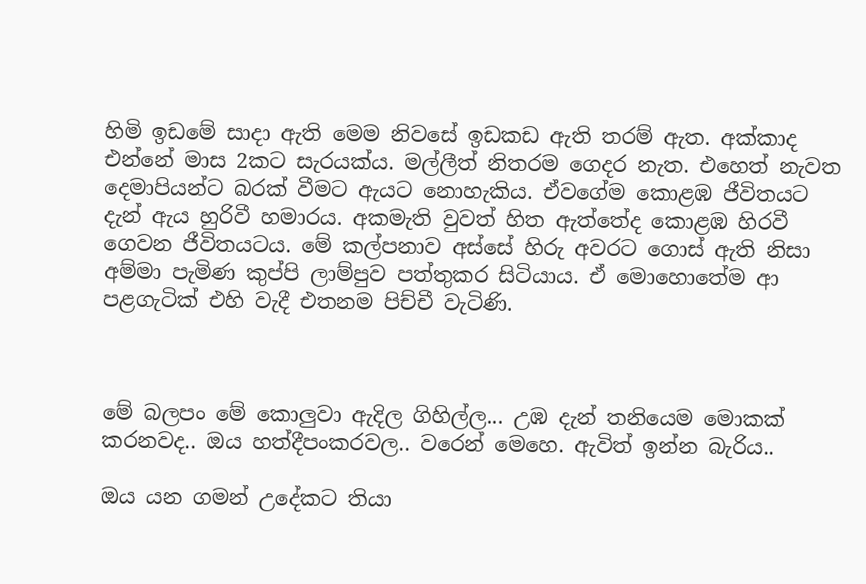හිමි ඉඩමේ සාදා ඇති මෙම නිවසේ ඉඩකඩ ඇති තරම් ඇත. අක්කාද එන්නේ මාස 2කට සැරයක්ය. මල්ලීත් නිතරම ගෙදර නැත. එහෙත් නැවත දෙමාපියන්ට බරක් වීමට ඇයට නොහැකිය. ඒවගේම කොළඹ ජීවිතයට දැන් ඇය හුරිවී හමාරය. අකමැති වුවත් හිත ඇත්තේද කොළඹ හිරවී ගෙවන ජීවිතයටය. මේ කල්පනාව අස්සේ හිරු අවරට ගොස් ඇති නිසා අම්මා පැමිණ කුප්පි ලාම්පුව පත්තුකර සිටියාය. ඒ මොහොතේම ආ පළගැටික් එහි වැදී එතනම පිච්චී වැටිණි.



මේ බලපං මේ කොලුවා ඇදිල ගිහිල්ල... උඹ දැන් තනියෙම මොකක් කරනවද.. ඔය හත්දීපංකරවල.. වරෙන් මෙහෙ. ඇවිත් ඉන්න බැරිය..

ඔය යන ගමන් උදේකට තියා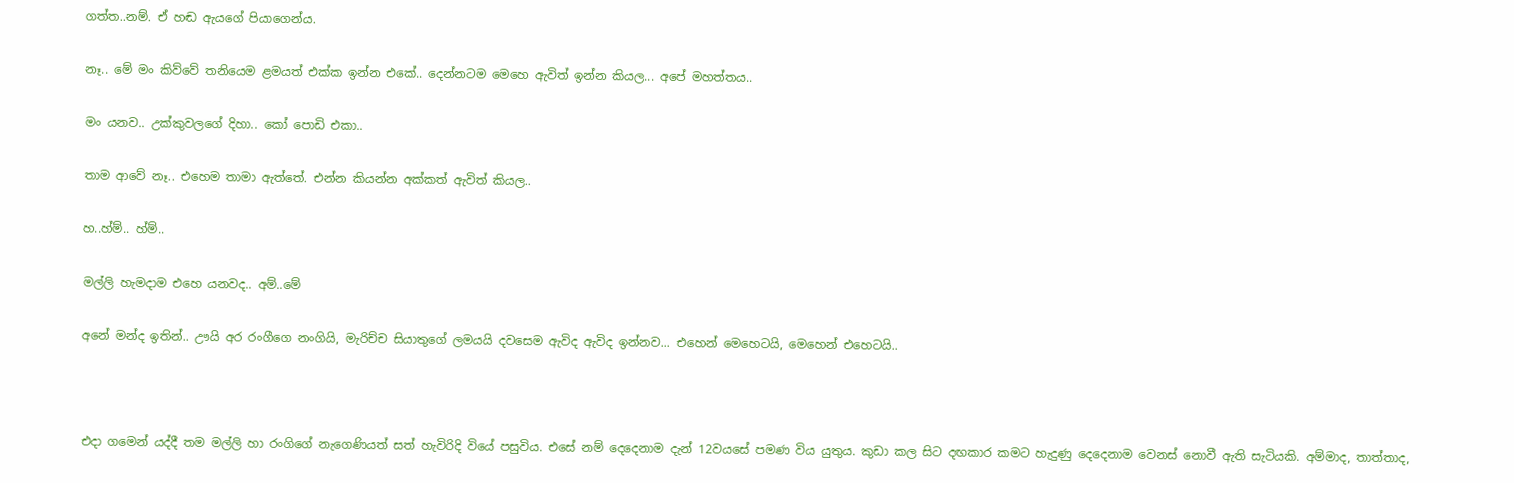ගත්ත..නම්. ඒ හඬ ඇයගේ පියාගෙන්ය.

නෑ.. මේ මං කිව්වේ තනියෙම ළමයත් එක්ක ඉන්න එකේ.. දෙන්නටම මෙහෙ ඇවිත් ඉන්න කියල... අපේ මහත්තය..

මං යනව.. උක්කුවලගේ දිහා.. කෝ පොඩි එකා..

තාම ආවේ නෑ.. එහෙම තාමා ඇත්තේ. එන්න කියන්න අක්කත් ඇවිත් කියල..

හ..හ්ම්.. හ්ම්..

මල්ලි හැමදාම එහෙ යනවද.. අම්..මේ

අනේ මන්ද ඉතින්.. ඌයි අර රංගීගෙ නංගියි, මැරිච්ච සියාතුගේ ලමයයි දවසෙම ඇවිද ඇවිද ඉන්නව... එහෙන් මෙහෙටයි, මෙහෙන් එහෙටයි..



එදා ගමෙන් යද්දී තම මල්ලි හා රංගිගේ නැගෙණියත් සත් හැවිරිදි වියේ පසුවිය. එසේ නම් දෙදෙනාම දැන් 12වයසේ පමණ විය යුතුය. කුඩා කල සිට දඟකාර කමට හැදුණු දෙදෙනාම වෙනස් නොවී ඇති සැටියකි. අම්මාද, තාත්තාද,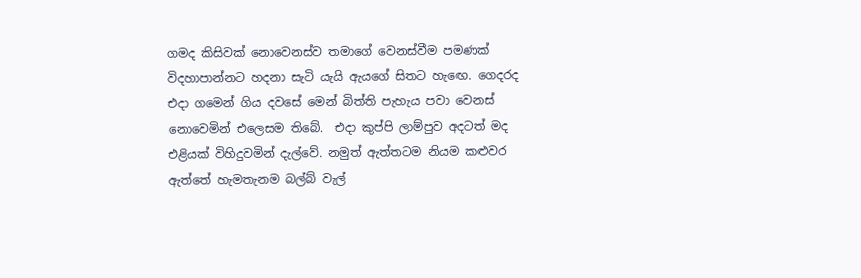ගමද කිසිවක් නොවෙනස්ව තමාගේ වෙනස්වීම පමණක් විදහාපාන්නට හදනා සැටි යැයි ඇයගේ සිතට හැඟෙ. ගෙදරද එදා ගමෙන් ගිය දවසේ මෙන් බිත්ති පැහැය පවා වෙනස් නොවෙමින් එලෙසම තිබේ.  එදා කුප්පි ලාම්පුව අදටත් මද එළියක් විහිදුවමින් දැල්වේ. නමුත් ඇත්තටම නියම කළුවර ඇත්තේ හැමතැනම බල්බ් වැල්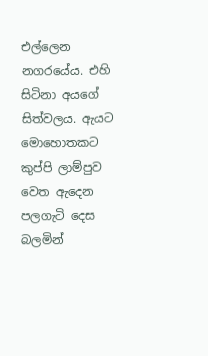එල්ලෙන නගරයේය. එහි සිටිනා අයගේ සිත්වලය. ඇයට මොහොතකට කුප්පි ලාම්පුව වෙත ඇදෙන පලගැටි දෙස බලමින්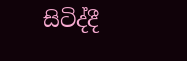සිටිද්දී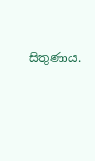සිතුණාය.